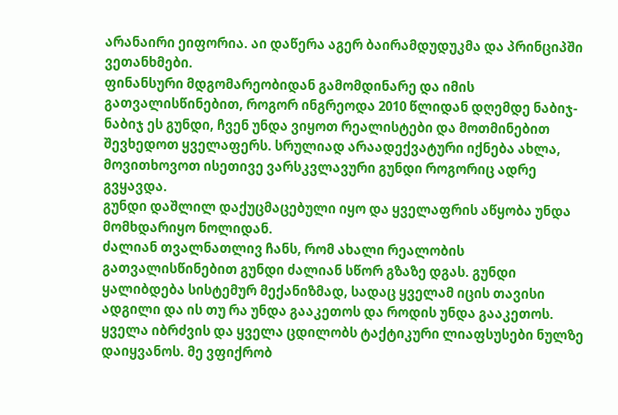არანაირი ეიფორია. აი დაწერა აგერ ბაირამდუდუკმა და პრინციპში ვეთანხმები.
ფინანსური მდგომარეობიდან გამომდინარე და იმის გათვალისწინებით, როგორ ინგრეოდა 2010 წლიდან დღემდე ნაბიჯ-ნაბიჯ ეს გუნდი, ჩვენ უნდა ვიყოთ რეალისტები და მოთმინებით შევხედოთ ყველაფერს. სრულიად არაადექვატური იქნება ახლა, მოვითხოვოთ ისეთივე ვარსკვლავური გუნდი როგორიც ადრე გვყავდა.
გუნდი დაშლილ დაქუცმაცებული იყო და ყველაფრის აწყობა უნდა მომხდარიყო ნოლიდან.
ძალიან თვალნათლივ ჩანს, რომ ახალი რეალობის გათვალისწინებით გუნდი ძალიან სწორ გზაზე დგას. გუნდი ყალიბდება სისტემურ მექანიზმად, სადაც ყველამ იცის თავისი ადგილი და ის თუ რა უნდა გააკეთოს და როდის უნდა გააკეთოს. ყველა იბრძვის და ყველა ცდილობს ტაქტიკური ლიაფსუსები ნულზე დაიყვანოს. მე ვფიქრობ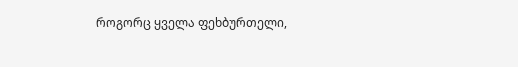როგორც ყველა ფეხბურთელი,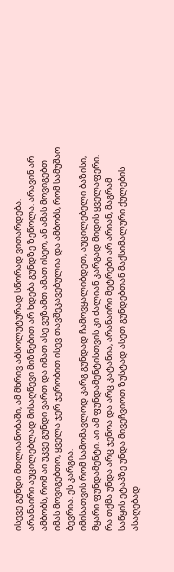ისევე გუნდი მთლიანობაში, ამ მხრივ აბსოლუტურად სწორად ვითარდება.
არანაირი აუცილებლად მისაღწევი მიზნებით არ ხდება გუნდზე ზეწოლა. არავინ არ ამბობს, რომ აი უკვე გუნდი ვართ და იმათ ასე ვუზამთ ამათ ისეო, ან ამას მოვიგებთ იმას მოვიგებთო, ყველა ჯერ ჯერობით ისევ თავშეკავებულია და ამბობს, რომ სამუშაო ბევრია. ეს კარგია.
იმისათვის რომ სამომავლოდ კარგ გუნდად ჩამოვყალიბდეთ, აუცილებელი ბაზისი, მყარი ფუნდამენტი. აი ამ ფუნდამენტისთვის კი ძალიან კარგად მიდის ყველაფერი.
რა თქმა უნდა არც ჯენოა და არც კატანია, არანაირი მეტრები არ არიან, მაგრამ საწყის ეტაპზე უნდა მივეჩვიოთ ზუსტად ასეთ გუნდებთან მაქსიმალური ქულების ასაღებად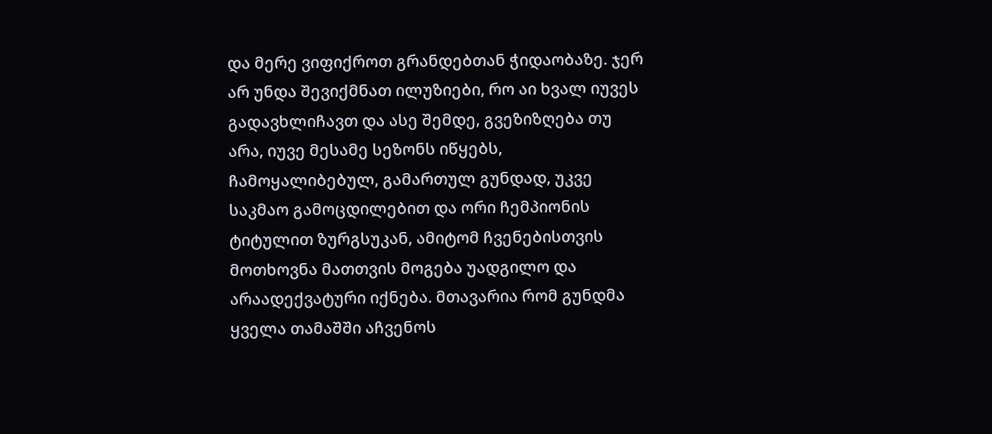და მერე ვიფიქროთ გრანდებთან ჭიდაობაზე. ჯერ არ უნდა შევიქმნათ ილუზიები, რო აი ხვალ იუვეს გადავხლიჩავთ და ასე შემდე, გვეზიზღება თუ არა, იუვე მესამე სეზონს იწყებს, ჩამოყალიბებულ, გამართულ გუნდად, უკვე საკმაო გამოცდილებით და ორი ჩემპიონის ტიტულით ზურგსუკან, ამიტომ ჩვენებისთვის მოთხოვნა მათთვის მოგება უადგილო და არაადექვატური იქნება. მთავარია რომ გუნდმა ყველა თამაშში აჩვენოს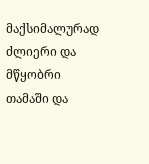მაქსიმალურად ძლიერი და მწყობრი თამაში და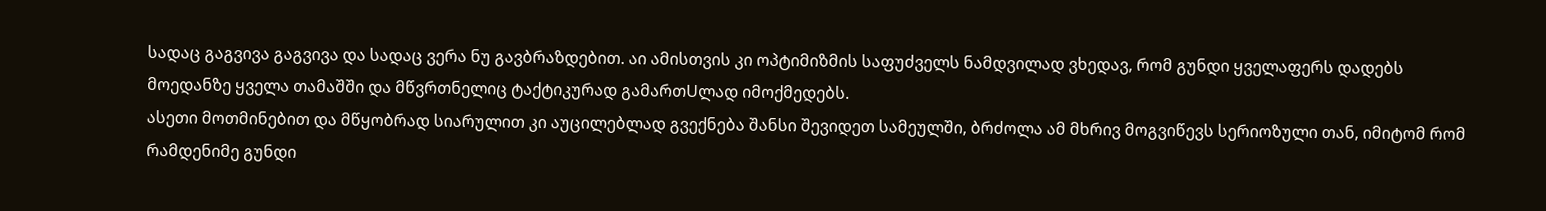სადაც გაგვივა გაგვივა და სადაც ვერა ნუ გავბრაზდებით. აი ამისთვის კი ოპტიმიზმის საფუძველს ნამდვილად ვხედავ, რომ გუნდი ყველაფერს დადებს მოედანზე ყველა თამაშში და მწვრთნელიც ტაქტიკურად გამართUლად იმოქმედებს.
ასეთი მოთმინებით და მწყობრად სიარულით კი აუცილებლად გვექნება შანსი შევიდეთ სამეულში, ბრძოლა ამ მხრივ მოგვიწევს სერიოზული თან, იმიტომ რომ რამდენიმე გუნდი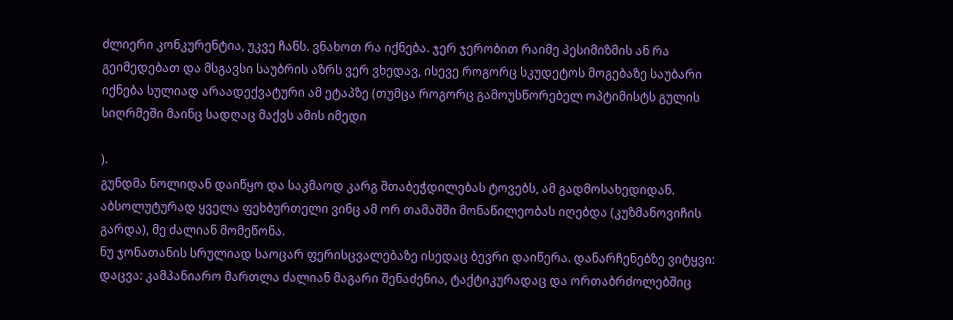ძლიერი კონკურენტია, უკვე ჩანს. ვნახოთ რა იქნება. ჯერ ჯერობით რაიმე პესიმიზმის ან რა გეიმედებათ და მსგავსი საუბრის აზრს ვერ ვხედავ, ისევე როგორც სკუდეტოს მოგებაზე საუბარი იქნება სულიად არაადექვატური ამ ეტაპზე (თუმცა როგორც გამოუსწორებელ ოპტიმისტს გულის სიღრმეში მაინც სადღაც მაქვს ამის იმედი

).
გუნდმა ნოლიდან დაიწყო და საკმაოდ კარგ შთაბეჭდილებას ტოვებს, ამ გადმოსახედიდან.
აბსოლუტურად ყველა ფეხბურთელი ვინც ამ ორ თამაშში მონაწილეობას იღებდა (კუზმანოვიჩის გარდა), მე ძალიან მომეწონა.
ნუ ჯონათანის სრულიად საოცარ ფერისცვალებაზე ისედაც ბევრი დაიწერა. დანარჩენებზე ვიტყვი:
დაცვა: კამპანიარო მართლა ძალიან მაგარი შენაძენია, ტაქტიკურადაც და ორთაბრძოლებშიც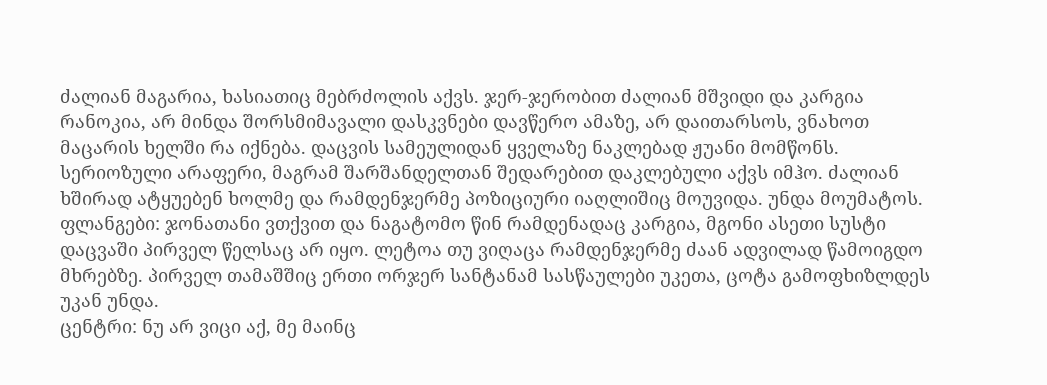ძალიან მაგარია, ხასიათიც მებრძოლის აქვს. ჯერ-ჯერობით ძალიან მშვიდი და კარგია რანოკია, არ მინდა შორსმიმავალი დასკვნები დავწერო ამაზე, არ დაითარსოს, ვნახოთ მაცარის ხელში რა იქნება. დაცვის სამეულიდან ყველაზე ნაკლებად ჟუანი მომწონს. სერიოზული არაფერი, მაგრამ შარშანდელთან შედარებით დაკლებული აქვს იმჰო. ძალიან ხშირად ატყუებენ ხოლმე და რამდენჯერმე პოზიციური იაღლიშიც მოუვიდა. უნდა მოუმატოს.
ფლანგები: ჯონათანი ვთქვით და ნაგატომო წინ რამდენადაც კარგია, მგონი ასეთი სუსტი დაცვაში პირველ წელსაც არ იყო. ლეტოა თუ ვიღაცა რამდენჯერმე ძაან ადვილად წამოიგდო მხრებზე. პირველ თამაშშიც ერთი ორჯერ სანტანამ სასწაულები უკეთა, ცოტა გამოფხიზლდეს უკან უნდა.
ცენტრი: ნუ არ ვიცი აქ, მე მაინც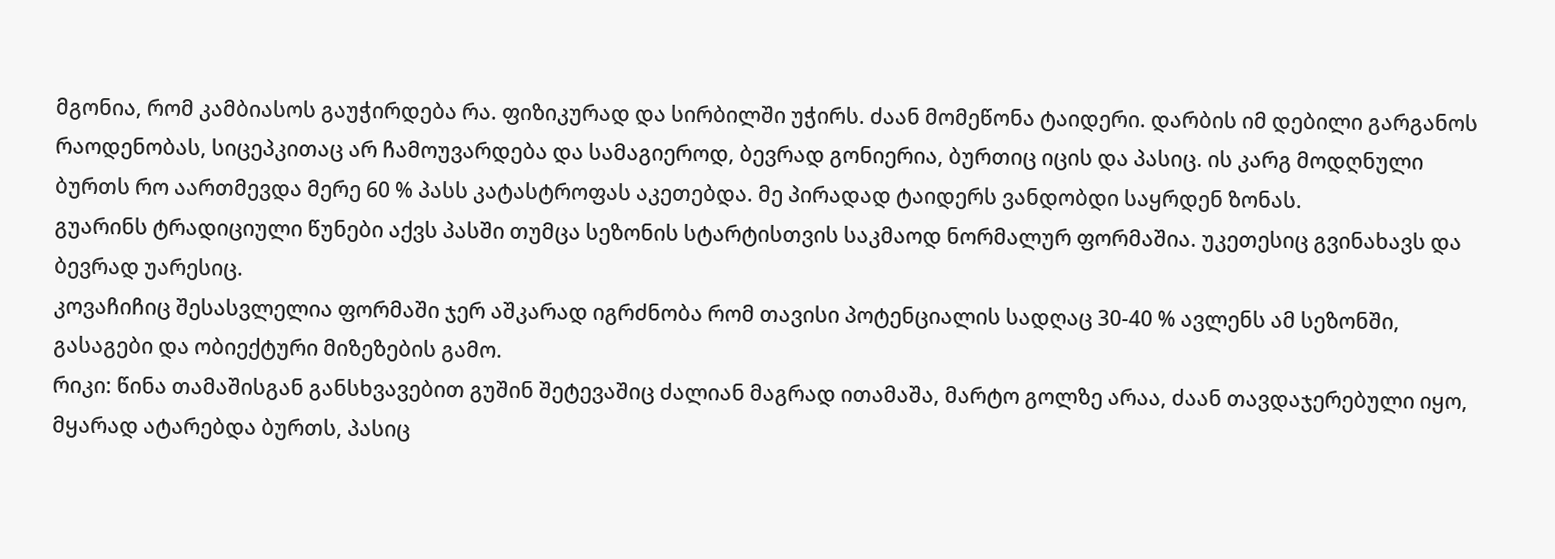მგონია, რომ კამბიასოს გაუჭირდება რა. ფიზიკურად და სირბილში უჭირს. ძაან მომეწონა ტაიდერი. დარბის იმ დებილი გარგანოს რაოდენობას, სიცეპკითაც არ ჩამოუვარდება და სამაგიეროდ, ბევრად გონიერია, ბურთიც იცის და პასიც. ის კარგ მოდღნული ბურთს რო აართმევდა მერე 60 % პასს კატასტროფას აკეთებდა. მე პირადად ტაიდერს ვანდობდი საყრდენ ზონას.
გუარინს ტრადიციული წუნები აქვს პასში თუმცა სეზონის სტარტისთვის საკმაოდ ნორმალურ ფორმაშია. უკეთესიც გვინახავს და ბევრად უარესიც.
კოვაჩიჩიც შესასვლელია ფორმაში ჯერ აშკარად იგრძნობა რომ თავისი პოტენციალის სადღაც 30-40 % ავლენს ამ სეზონში, გასაგები და ობიექტური მიზეზების გამო.
რიკი: წინა თამაშისგან განსხვავებით გუშინ შეტევაშიც ძალიან მაგრად ითამაშა, მარტო გოლზე არაა, ძაან თავდაჯერებული იყო, მყარად ატარებდა ბურთს, პასიც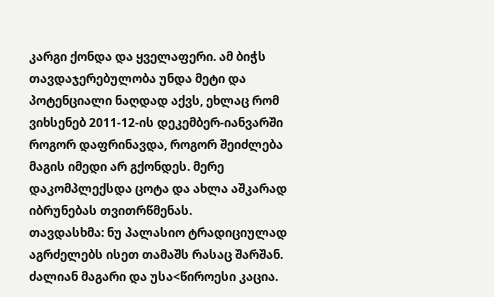კარგი ქონდა და ყველაფერი. ამ ბიჭს თავდაჯერებულობა უნდა მეტი და პოტენციალი ნაღდად აქვს, ეხლაც რომ ვიხსენებ 2011-12-ის დეკემბერ-იანვარში როგორ დაფრინავდა, როგორ შეიძლება მაგის იმედი არ გქონდეს. მერე დაკომპლექსდა ცოტა და ახლა აშკარად იბრუნებას თვითრწმენას.
თავდასხმა: ნუ პალასიო ტრადიციულად აგრძელებს ისეთ თამაშს რასაც შარშან. ძალიან მაგარი და უსა<წიროესი კაცია.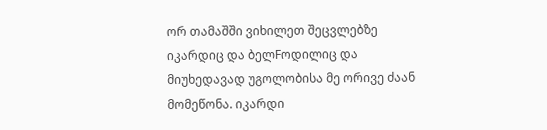ორ თამაშში ვიხილეთ შეცვლებზე იკარდიც და ბელFოდილიც და მიუხედავად უგოლობისა მე ორივე ძაან მომეწონა. იკარდი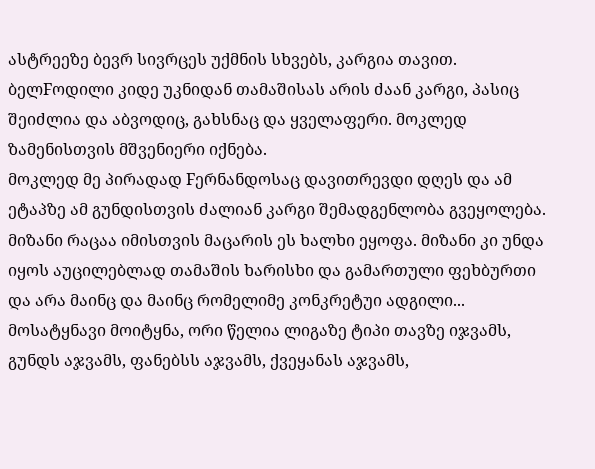ასტრეეზე ბევრ სივრცეს უქმნის სხვებს, კარგია თავით. ბელFოდილი კიდე უკნიდან თამაშისას არის ძაან კარგი, პასიც შეიძლია და აბვოდიც, გახსნაც და ყველაფერი. მოკლედ ზამენისთვის მშვენიერი იქნება.
მოკლედ მე პირადად Fერნანდოსაც დავითრევდი დღეს და ამ ეტაპზე ამ გუნდისთვის ძალიან კარგი შემადგენლობა გვეყოლება. მიზანი რაცაა იმისთვის მაცარის ეს ხალხი ეყოფა. მიზანი კი უნდა იყოს აუცილებლად თამაშის ხარისხი და გამართული ფეხბურთი და არა მაინც და მაინც რომელიმე კონკრეტუი ადგილი...
მოსატყნავი მოიტყნა, ორი წელია ლიგაზე ტიპი თავზე იჯვამს, გუნდს აჯვამს, ფანებსს აჯვამს, ქვეყანას აჯვამს,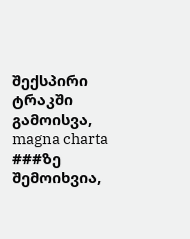შექსპირი ტრაკში გამოისვა, magna charta ###ზე შემოიხვია,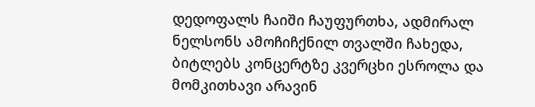დედოფალს ჩაიში ჩაუფურთხა, ადმირალ ნელსონს ამოჩიჩქნილ თვალში ჩახედა, ბიტლებს კონცერტზე კვერცხი ესროლა და მომკითხავი არავინ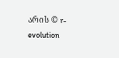არის © r-evolution